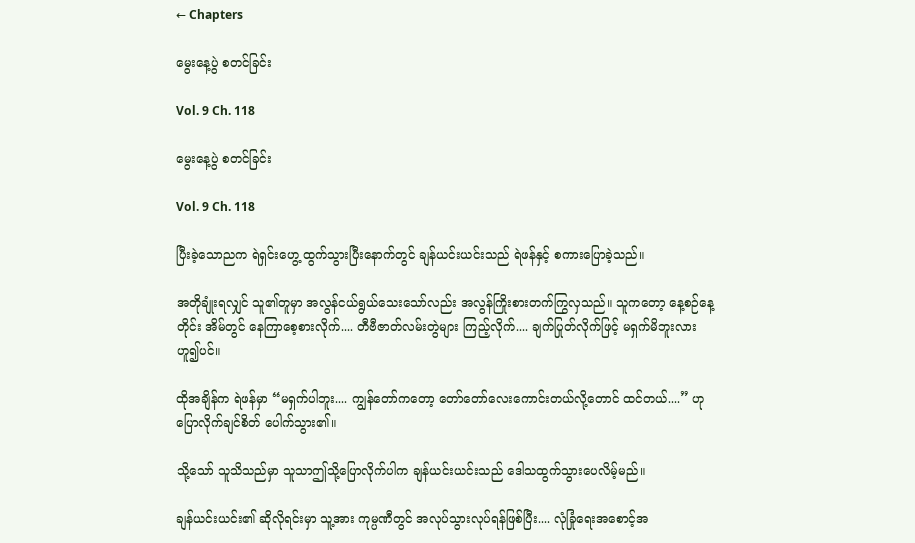← Chapters

မွေးနေ့ပွဲ စတင်ခြင်း

Vol. 9 Ch. 118

မွေးနေ့ပွဲ စတင်ခြင်း

Vol. 9 Ch. 118

ပြီးခဲ့သောညက ရဲရှင်းဟွေ့ ထွက်သွားပြီးနောက်တွင် ချန်ယင်းယင်းသည် ရဲဖန်နှင့် စကားပြောခဲ့သည်။

အတိုချုံးရလျှင် သူ၏တူမှာ အလွန်ငယ်ရွယ်သေးသော်လည်း အလွန်ကြိုးစားတက်ကြွလှသည်။ သူကတော့ နေ့စဉ်နေ့တိုင်း အိမ်တွင် နေကြာစေ့စားလိုက်.... တီဗီဇာတ်လမ်းတွဲများ ကြည့်လိုက်.... ချက်ပြုတ်လိုက်ဖြင့် မရှက်မိဘူးလား ဟူ၍ပင်။

ထိုအချိန်က ရဲဖန်မှာ “မရှက်ပါဘူး.... ကျွန်တော်ကတော့ တော်တော်လေးကောင်းတယ်လို့တောင် ထင်တယ်....” ဟု ပြောလိုက်ချင်စိတ် ပေါက်သွား၏။

သို့သော် သူသိသည်မှာ သူသာဤသို့ပြောလိုက်ပါက ချန်ယင်းယင်းသည် ဒေါသထွက်သွားပေလိမ့်မည်။

ချန်ယင်းယင်း၏ ဆိုလိုရင်းမှာ သူ့အား ကုမ္ပဏီတွင် အလုပ်သွားလုပ်ရန်ဖြစ်ပြီး.... လုံခြုံရေးအစောင့်အ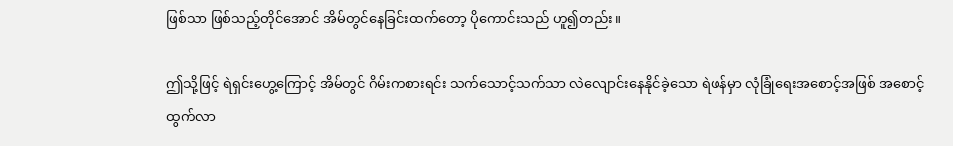ဖြစ်သာ ဖြစ်သည့်တိုင်အောင် အိမ်တွင်နေခြင်းထက်တော့ ပိုကောင်းသည် ဟူ၍တည်း။

ဤသို့ဖြင့် ရဲရှင်းဟွေ့ကြောင့် အိမ်တွင် ဂိမ်းကစားရင်း သက်သောင့်သက်သာ လဲလျောင်းနေနိုင်ခဲ့သော ရဲဖန်မှာ လုံခြုံရေးအစောင့်အဖြစ် အစောင့်ထွက်လာ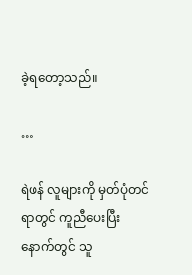ခဲ့ရတော့သည်။

…

ရဲဖန် လူများကို မှတ်ပုံတင်ရာတွင် ကူညီပေးပြီးနောက်တွင် သူ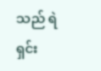သည် ရဲရှင်း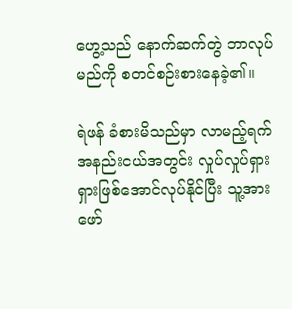ဟွေ့သည် နောက်ဆက်တွဲ ဘာလုပ်မည်ကို စတင်စဉ်းစားနေခဲ့၏။

ရဲဖန် ခံစားမိသည်မှာ လာမည့်ရက်အနည်းငယ်အတွင်း လှုပ်လှုပ်ရှားရှားဖြစ်အောင်လုပ်နိုင်ပြီး သူ့အား ဖော်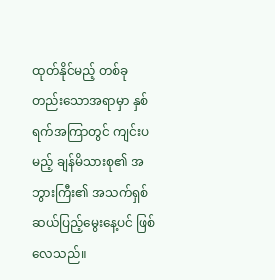ထုတ်နိုင်မည့် တစ်ခုတည်းသောအရာမှာ နှစ်ရက်အကြာတွင် ကျင်းပမည့် ချန်မိသားစု၏ အဘွားကြီး၏ အသက်ရှစ်ဆယ်ပြည့်မွေးနေ့ပင် ဖြစ်လေသည်။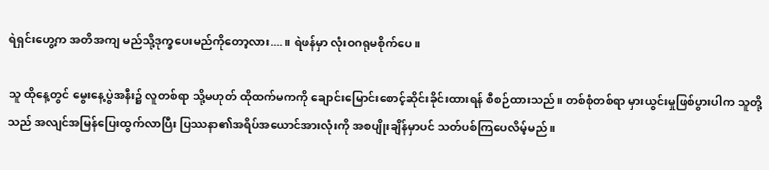ရဲရှင်းဟွေ့က အတိအကျ မည်သို့ဒုက္ခပေးမည်ကိုတော့လား....။ ရဲဖန်မှာ လုံးဝဂရုမစိုက်ပေ။

သူ ထိုနေ့တွင် မွေးနေ့ပွဲအနီး၌ လူတစ်ရာ သို့မဟုတ် ထိုထက်မကကို ချောင်းမြောင်းစောင့်ဆိုင်းခိုင်းထားရန် စီစဉ်ထားသည်။ တစ်စုံတစ်ရာ မှားယွင်းမှုဖြစ်ပွားပါက သူတို့သည် အလျင်အမြန်ပြေးထွက်လာပြီး ပြဿနာ၏အရိပ်အယောင်အားလုံးကို အစပျိုးချိန်မှာပင် သတ်ပစ်ကြပေလိမ့်မည်။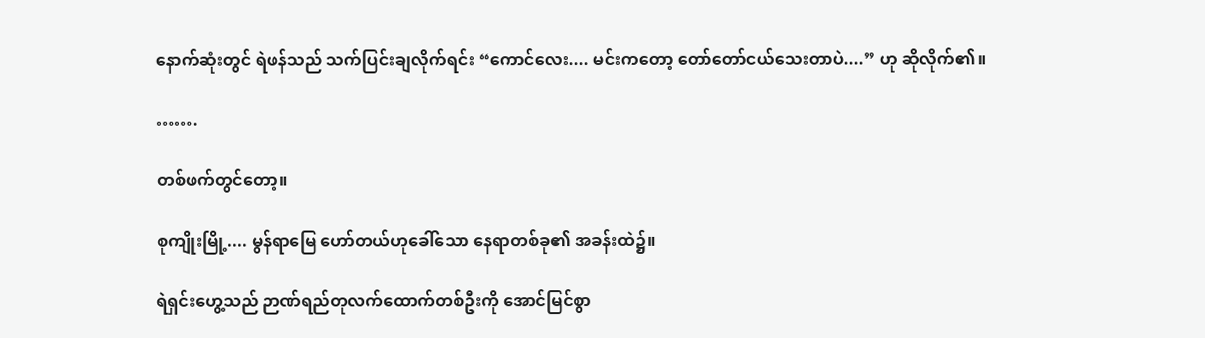နောက်ဆုံးတွင် ရဲဖန်သည် သက်ပြင်းချလိုက်ရင်း “ကောင်လေး.... မင်းကတော့ တော်တော်ငယ်သေးတာပဲ....” ဟု ဆိုလိုက်၏။

…….

တစ်ဖက်တွင်တော့။

စုကျိုးမြို့.... မွန်ရာမြေ ဟော်တယ်ဟုခေါ်သော နေရာတစ်ခု၏ အခန်းထဲ၌။

ရဲရှင်းဟွေ့သည် ဉာဏ်ရည်တုလက်ထောက်တစ်ဦးကို အောင်မြင်စွာ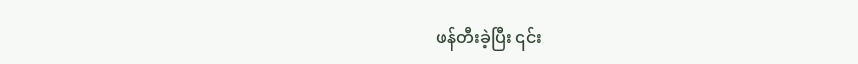ဖန်တီးခဲ့ပြီး ၎င်း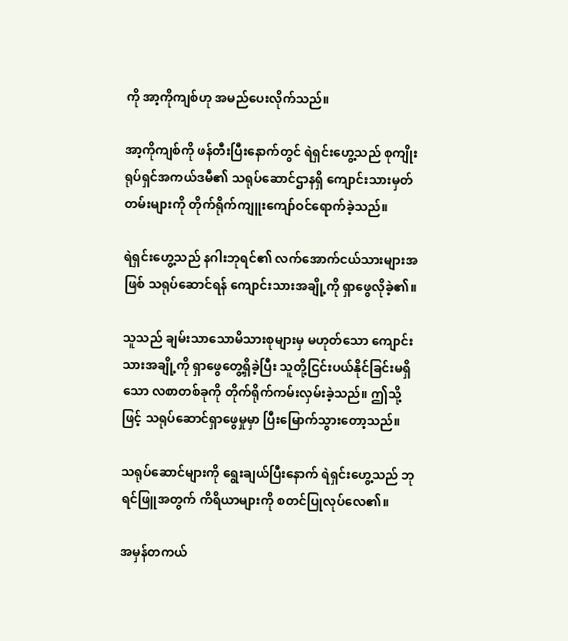ကို အာ့ကိုကျစ်ဟု အမည်ပေးလိုက်သည်။

အာ့ကိုကျစ်ကို ဖန်တီးပြီးနောက်တွင် ရဲရှင်းဟွေ့သည် စုကျိုးရုပ်ရှင်အကယ်ဒမီ၏ သရုပ်ဆောင်ဌာနရှိ ကျောင်းသားမှတ်တမ်းများကို တိုက်ရိုက်ကျူးကျော်ဝင်ရောက်ခဲ့သည်။

ရဲရှင်းဟွေ့သည် နဂါးဘုရင်၏ လက်အောက်ငယ်သားများအဖြစ် သရုပ်ဆောင်ရန် ကျောင်းသားအချို့ကို ရှာဖွေလိုခဲ့၏။

သူသည် ချမ်းသာသောမိသားစုများမှ မဟုတ်သော ကျောင်းသားအချို့ကို ရှာဖွေတွေ့ရှိခဲ့ပြီး သူတို့ငြင်းပယ်နိုင်ခြင်းမရှိသော လစာတစ်ခုကို တိုက်ရိုက်ကမ်းလှမ်းခဲ့သည်။ ဤသို့ဖြင့် သရုပ်ဆောင်ရှာဖွေမှုမှာ ပြီးမြောက်သွားတော့သည်။

သရုပ်ဆောင်များကို ရွေးချယ်ပြီးနောက် ရဲရှင်းဟွေ့သည် ဘုရင်ဖြူအတွက် ကိရိယာများကို စတင်ပြုလုပ်လေ၏။

အမှန်တကယ်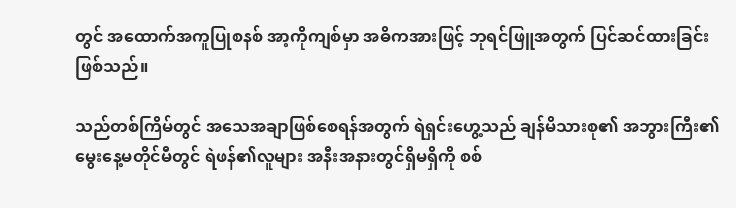တွင် အထောက်အကူပြုစနစ် အာ့ကိုကျစ်မှာ အဓိကအားဖြင့် ဘုရင်ဖြူအတွက် ပြင်ဆင်ထားခြင်း ဖြစ်သည်။

သည်တစ်ကြိမ်တွင် အသေအချာဖြစ်စေရန်အတွက် ရဲရှင်းဟွေ့သည် ချန်မိသားစု၏ အဘွားကြီး၏ မွေးနေ့မတိုင်မီတွင် ရဲဖန်၏လူများ အနီးအနားတွင်ရှိမရှိကို စစ်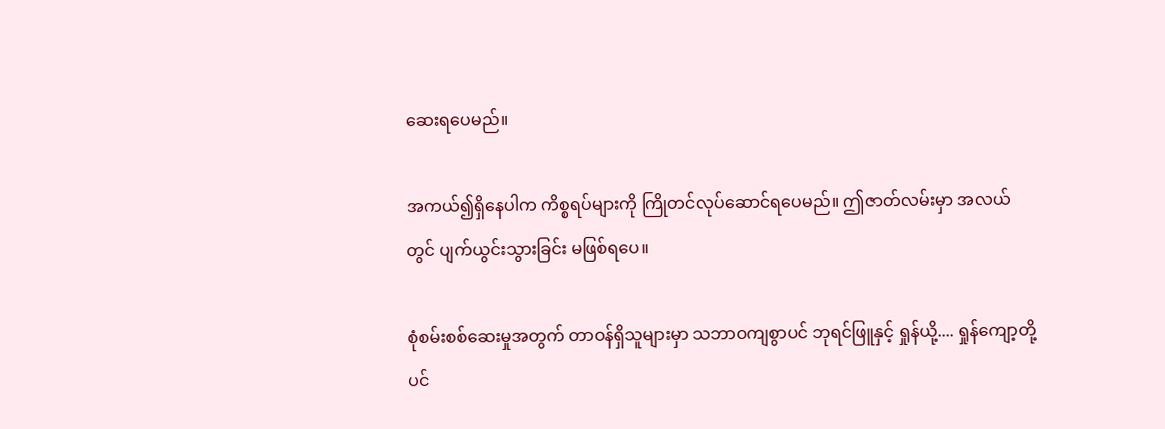ဆေးရပေမည်။

အကယ်၍ရှိနေပါက ကိစ္စရပ်များကို ကြိုတင်လုပ်ဆောင်ရပေမည်။ ဤဇာတ်လမ်းမှာ အလယ်တွင် ပျက်ယွင်းသွားခြင်း မဖြစ်ရပေ။

စုံစမ်းစစ်ဆေးမှုအတွက် တာဝန်ရှိသူများမှာ သဘာဝကျစွာပင် ဘုရင်ဖြူနှင့် ရှုန်ယို့.... ရှုန်ကျော့တို့ပင်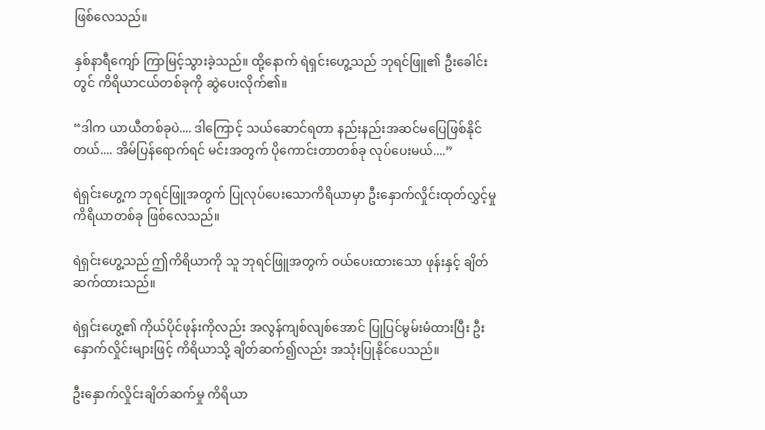ဖြစ်လေသည်။

နှစ်နာရီကျော် ကြာမြင့်သွားခဲ့သည်။ ထို့နောက် ရဲရှင်းဟွေ့သည် ဘုရင်ဖြူ၏ ဦးခေါင်းတွင် ကိရိယာငယ်တစ်ခုကို ဆွဲပေးလိုက်၏။

“ဒါက ယာယီတစ်ခုပဲ.... ဒါကြောင့် သယ်ဆောင်ရတာ နည်းနည်းအဆင်မပြေဖြစ်နိုင်တယ်.... အိမ်ပြန်ရောက်ရင် မင်းအတွက် ပိုကောင်းတာတစ်ခု လုပ်ပေးမယ်....”

ရဲရှင်းဟွေ့က ဘုရင်ဖြူအတွက် ပြုလုပ်ပေးသောကိရိယာမှာ ဦးနှောက်လှိုင်းထုတ်လွှင့်မှု ကိရိယာတစ်ခု ဖြစ်လေသည်။

ရဲရှင်းဟွေ့သည် ဤကိရိယာကို သူ ဘုရင်ဖြူအတွက် ဝယ်ပေးထားသော ဖုန်းနှင့် ချိတ်ဆက်ထားသည်။

ရဲရှင်းဟွေ့၏ ကိုယ်ပိုင်ဖုန်းကိုလည်း အလွန်ကျစ်လျစ်အောင် ပြုပြင်မွမ်းမံထားပြီး ဦးနှောက်လှိုင်းများဖြင့် ကိရိယာသို့ ချိတ်ဆက်၍လည်း အသုံးပြုနိုင်ပေသည်။

ဦးနှောက်လှိုင်းချိတ်ဆက်မှု ကိရိယာ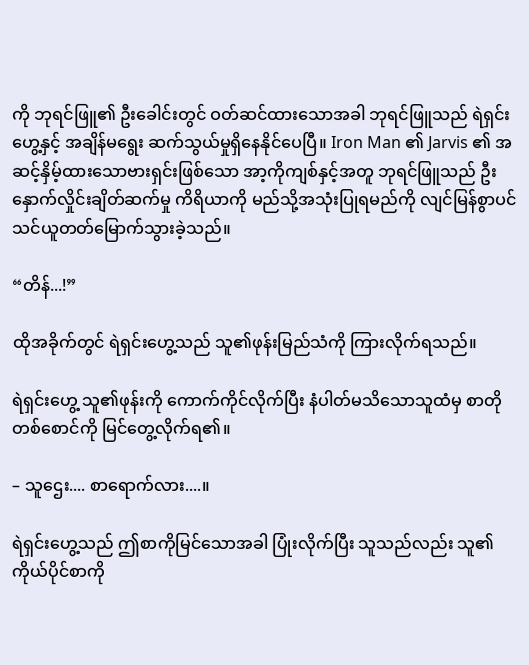ကို ဘုရင်ဖြူ၏ ဦးခေါင်းတွင် ဝတ်ဆင်ထားသောအခါ ဘုရင်ဖြူသည် ရဲရှင်းဟွေ့နှင့် အချိန်မရွေး ဆက်သွယ်မှုရှိနေနိုင်ပေပြီ။ Iron Man ၏ Jarvis ၏ အဆင့်နှိမ့်ထားသောဗားရှင်းဖြစ်သော အာ့ကိုကျစ်နှင့်အတူ ဘုရင်ဖြူသည် ဦးနှောက်လှိုင်းချိတ်ဆက်မှု ကိရိယာကို မည်သို့အသုံးပြုရမည်ကို လျင်မြန်စွာပင် သင်ယူတတ်မြောက်သွားခဲ့သည်။

“တိန်...!”

ထိုအခိုက်တွင် ရဲရှင်းဟွေ့သည် သူ၏ဖုန်းမြည်သံကို ကြားလိုက်ရသည်။

ရဲရှင်းဟွေ့ သူ၏ဖုန်းကို ကောက်ကိုင်လိုက်ပြီး နံပါတ်မသိသောသူထံမှ စာတိုတစ်စောင်ကို မြင်တွေ့လိုက်ရ၏။

– သူဌေး.... စာရောက်လား....။

ရဲရှင်းဟွေ့သည် ဤစာကိုမြင်သောအခါ ပြုံးလိုက်ပြီး သူသည်လည်း သူ၏ကိုယ်ပိုင်စာကို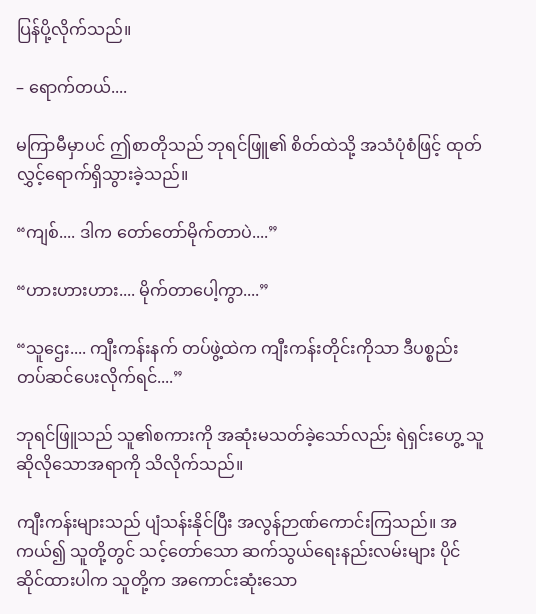ပြန်ပို့လိုက်သည်။

– ရောက်တယ်....

မကြာမီမှာပင် ဤစာတိုသည် ဘုရင်ဖြူ၏ စိတ်ထဲသို့ အသံပုံစံဖြင့် ထုတ်လွှင့်ရောက်ရှိသွားခဲ့သည်။

“ကျစ်.... ဒါက တော်တော်မိုက်တာပဲ....”

“ဟားဟားဟား.... မိုက်တာပေါ့ကွာ....”

“သူဌေး.... ကျီးကန်းနက် တပ်ဖွဲ့ထဲက ကျီးကန်းတိုင်းကိုသာ ဒီပစ္စည်းတပ်ဆင်ပေးလိုက်ရင်....”

ဘုရင်ဖြူသည် သူ၏စကားကို အဆုံးမသတ်ခဲ့သော်လည်း ရဲရှင်းဟွေ့ သူဆိုလိုသောအရာကို သိလိုက်သည်။

ကျီးကန်းများသည် ပျံသန်းနိုင်ပြီး အလွန်ဉာဏ်ကောင်းကြသည်။ အကယ်၍ သူတို့တွင် သင့်တော်သော ဆက်သွယ်ရေးနည်းလမ်းများ ပိုင်ဆိုင်ထားပါက သူတို့က အကောင်းဆုံးသော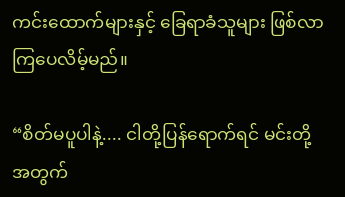ကင်းထောက်များနှင့် ခြေရာခံသူများ ဖြစ်လာကြပေလိမ့်မည်။

“စိတ်မပူပါနဲ့.... ငါတို့ပြန်ရောက်ရင် မင်းတို့အတွက်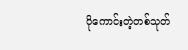ပိုကောင်းတဲ့တစ်သုတ်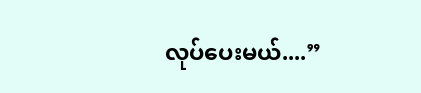လုပ်ပေးမယ်....”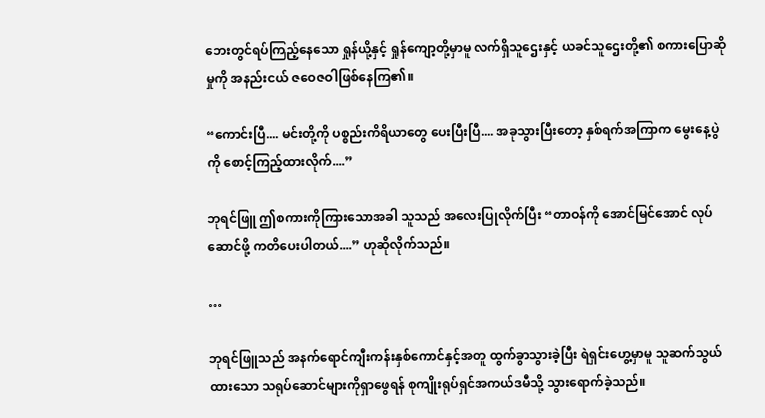ဘေးတွင်ရပ်ကြည့်နေသော ရှုန်ယို့နှင့် ရှုန်ကျော့တို့မှာမူ လက်ရှိသူဌေးနှင့် ယခင်သူဌေးတို့၏ စကားပြောဆိုမှုကို အနည်းငယ် ဇဝေဇဝါဖြစ်နေကြ၏။

“ကောင်းပြီ.... မင်းတို့ကို ပစ္စည်းကိရိယာတွေ ပေးပြီးပြီ.... အခုသွားပြီးတော့ နှစ်ရက်အကြာက မွေးနေ့ပွဲကို စောင့်ကြည့်ထားလိုက်....”

ဘုရင်ဖြူ ဤစကားကိုကြားသောအခါ သူသည် အလေးပြုလိုက်ပြီး “တာဝန်ကို အောင်မြင်အောင် လုပ်ဆောင်ဖို့ ကတိပေးပါတယ်....” ဟုဆိုလိုက်သည်။

…

ဘုရင်ဖြူသည် အနက်ရောင်ကျီးကန်းနှစ်ကောင်နှင့်အတူ ထွက်ခွာသွားခဲ့ပြီး ရဲရှင်းဟွေ့မှာမူ သူဆက်သွယ်ထားသော သရုပ်ဆောင်များကိုရှာဖွေရန် စုကျိုးရုပ်ရှင်အကယ်ဒမီသို့ သွားရောက်ခဲ့သည်။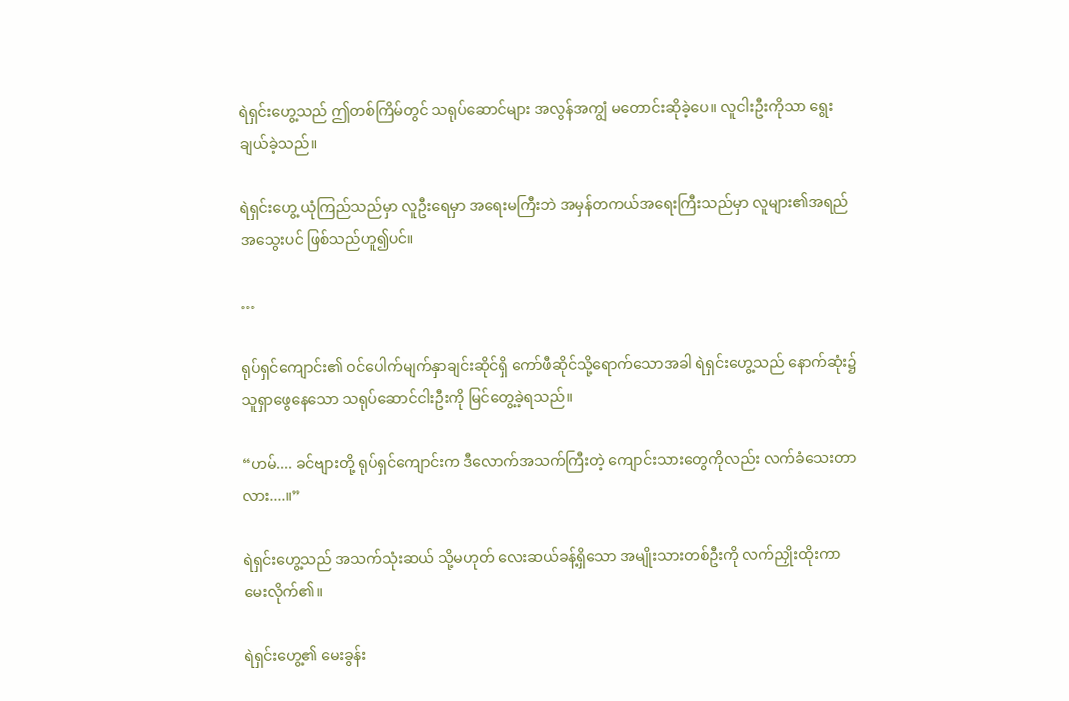ရဲရှင်းဟွေ့သည် ဤတစ်ကြိမ်တွင် သရုပ်ဆောင်များ အလွန်အကျွံ မတောင်းဆိုခဲ့ပေ။ လူငါးဦးကိုသာ ရွေးချယ်ခဲ့သည်။

ရဲရှင်းဟွေ့ ယုံကြည်သည်မှာ လူဦးရေမှာ အရေးမကြီးဘဲ အမှန်တကယ်အရေးကြီးသည်မှာ လူများ၏အရည်အသွေးပင် ဖြစ်သည်ဟူ၍ပင်။

…

ရုပ်ရှင်ကျောင်း၏ ဝင်ပေါက်မျက်နှာချင်းဆိုင်ရှိ ကော်ဖီဆိုင်သို့ရောက်သောအခါ ရဲရှင်းဟွေ့သည် နောက်ဆုံး၌ သူရှာဖွေနေသော သရုပ်ဆောင်ငါးဦးကို မြင်တွေ့ခဲ့ရသည်။

“ဟမ်.... ခင်ဗျားတို့ ရုပ်ရှင်ကျောင်းက ဒီလောက်အသက်ကြီးတဲ့ ကျောင်းသားတွေကိုလည်း လက်ခံသေးတာလား....။”

ရဲရှင်းဟွေ့သည် အသက်သုံးဆယ် သို့မဟုတ် လေးဆယ်ခန့်ရှိသော အမျိုးသားတစ်ဦးကို လက်ညှိုးထိုးကာ မေးလိုက်၏။

ရဲရှင်းဟွေ့၏ မေးခွန်း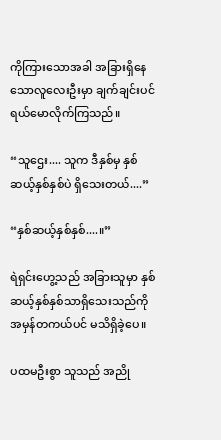ကိုကြားသောအခါ အခြားရှိနေသောလူလေးဦးမှာ ချက်ချင်းပင် ရယ်မောလိုက်ကြသည်။

“သူဌေး.... သူက ဒီနှစ်မှ နှစ်ဆယ့်နှစ်နှစ်ပဲ ရှိသေးတယ်....”

“နှစ်ဆယ့်နှစ်နှစ်....။”

ရဲရှင်းဟွေ့သည် အခြားသူမှာ နှစ်ဆယ့်နှစ်နှစ်သာရှိသေးသည်ကို အမှန်တကယ်ပင် မသိရှိခဲ့ပေ။

ပထမဦးစွာ သူသည် အညို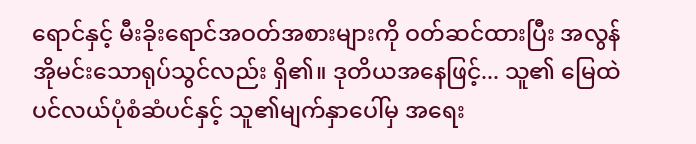ရောင်နှင့် မီးခိုးရောင်အဝတ်အစားများကို ဝတ်ဆင်ထားပြီး အလွန်အိုမင်းသောရုပ်သွင်လည်း ရှိ၏။ ဒုတိယအနေဖြင့်... သူ၏ မြေထဲပင်လယ်ပုံစံဆံပင်နှင့် သူ၏မျက်နှာပေါ်မှ အရေး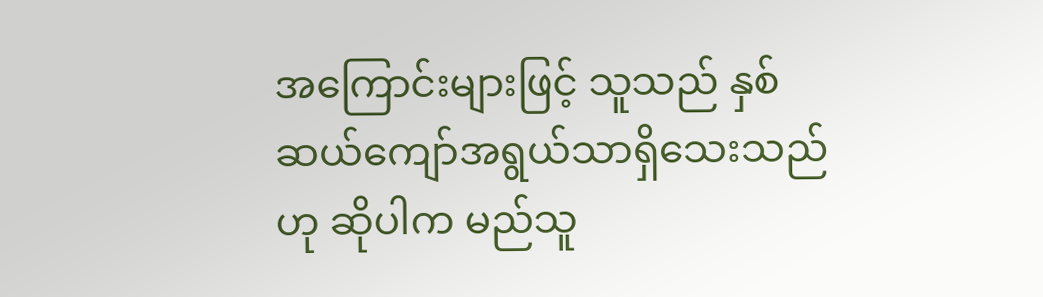အကြောင်းများဖြင့် သူသည် နှစ်ဆယ်ကျော်အရွယ်သာရှိသေးသည်ဟု ဆိုပါက မည်သူ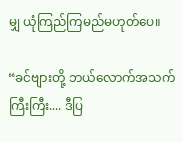မျှ ယုံကြည်ကြမည်မဟုတ်ပေ။

“ခင်ဗျားတို့ ဘယ်လောက်အသက်ကြီးကြီး.... ဒီပြ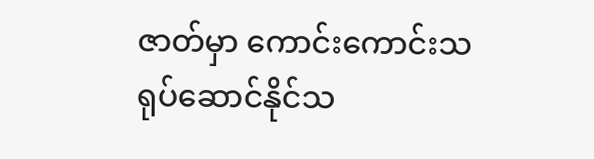ဇာတ်မှာ ကောင်းကောင်းသရုပ်ဆောင်နိုင်သ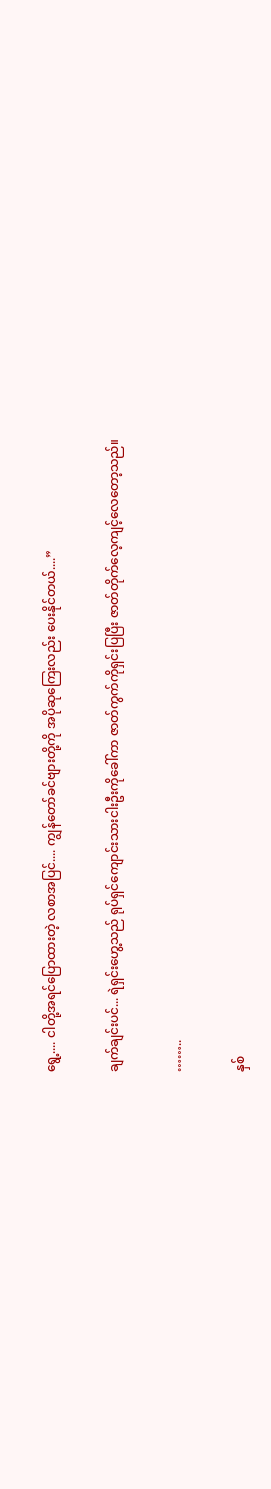ရွေ့.... ငါတို့အရင်ပြောထားတဲ့ လစာအပြင်.... ကျွန်တော်ခင်ဗျားတို့ကို အပိုဆုကြေးလည်း ပေးနိုင်တယ်....”

ချက်ချင်းပင်... ရဲရှင်းဟွေ့သည် ရုပ်ရှင်ကျောင်းသားငါးဦးကိုခေါ်ကာ ဇာတ်ကွက်ကိုရှင်းပြပြီး ဇာတ်တိုက်လေ့ကျင့်လေတော့သည်။

……..

နှစ်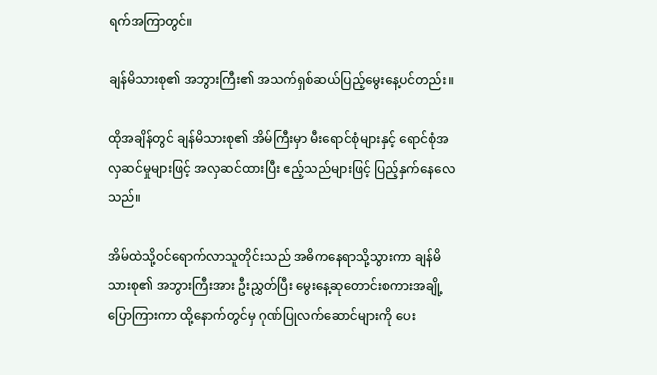ရက်အကြာတွင်။

ချန်မိသားစု၏ အဘွားကြီး၏ အသက်ရှစ်ဆယ်ပြည့်မွေးနေ့ပင်တည်း။

ထိုအချိန်တွင် ချန်မိသားစု၏ အိမ်ကြီးမှာ မီးရောင်စုံများနှင့် ရောင်စုံအလှဆင်မှုများဖြင့် အလှဆင်ထားပြီး ဧည့်သည်များဖြင့် ပြည့်နှက်နေလေသည်။

အိမ်ထဲသို့ဝင်ရောက်လာသူတိုင်းသည် အဓိကနေရာသို့သွားကာ ချန်မိသားစု၏ အဘွားကြီးအား ဦးညွှတ်ပြီး မွေးနေ့ဆုတောင်းစကားအချို့ပြောကြားကာ ထို့နောက်တွင်မှ ဂုဏ်ပြုလက်ဆောင်များကို ပေး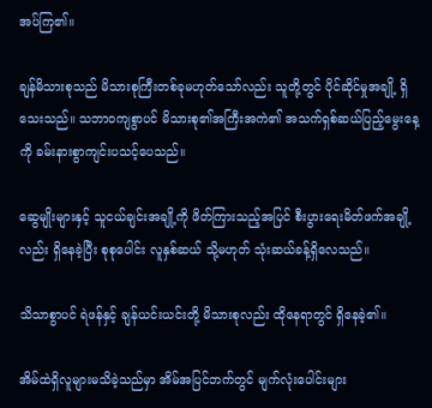အပ်ကြ၏။

ချန်မိသားစုသည် မိသားစုကြီးတစ်ခုမဟုတ်သော်လည်း သူတို့တွင် ပိုင်ဆိုင်မှုအချို့ ရှိသေးသည်။ သဘာဝကျစွာပင် မိသားစု၏အကြီးအကဲ၏ အသက်ရှစ်ဆယ်ပြည့်မွေးနေ့ကို ခမ်းနားစွာကျင်းပသင့်ပေသည်။

ဆွေမျိုးများနှင့် သူငယ်ချင်းအချို့ကို ဖိတ်ကြားသည့်အပြင် စီးပွားရေးမိတ်ဖက်အချို့လည်း ရှိနေခဲ့ပြီး စုစုပေါင်း လူနှစ်ဆယ် သို့မဟုတ် သုံးဆယ်ခန့်ရှိလေသည်။

သိသာစွာပင် ရဲဖန်နှင့် ချန်ယင်းယင်းတို့ မိသားစုလည်း ထိုနေရာတွင် ရှိနေခဲ့၏။

အိမ်ထဲရှိလူများမသိခဲ့သည်မှာ အိမ်အပြင်ဘက်တွင် မျက်လုံးပေါင်းများ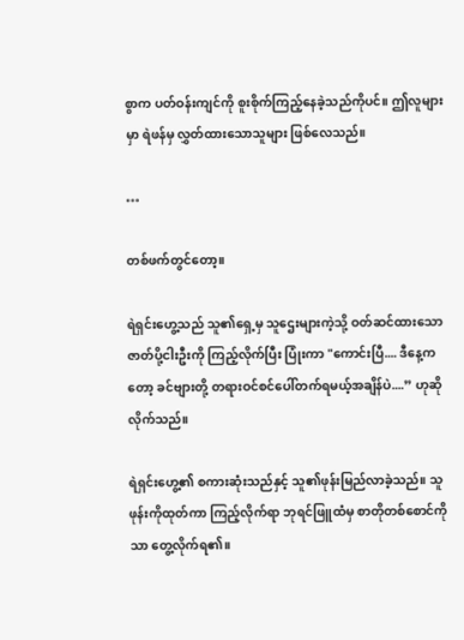စွာက ပတ်ဝန်းကျင်ကို စူးစိုက်ကြည့်နေခဲ့သည်ကိုပင်။ ဤလူများမှာ ရဲဖန်မှ လွှတ်ထားသောသူများ ဖြစ်လေသည်။

…

တစ်ဖက်တွင်တော့။

ရဲရှင်းဟွေ့သည် သူ၏ရှေ့မှ သူဌေးများကဲ့သို့ ဝတ်ဆင်ထားသော ဇာတ်ပို့ငါးဦးကို ကြည့်လိုက်ပြီး ပြုံးကာ "ကောင်းပြီ.... ဒီနေ့ကတော့ ခင်ဗျားတို့ တရားဝင်စင်ပေါ်တက်ရမယ့်အချိန်ပဲ....” ဟုဆိုလိုက်သည်။

ရဲရှင်းဟွေ့၏ စကားဆုံးသည်နှင့် သူ၏ဖုန်းမြည်လာခဲ့သည်။ သူဖုန်းကိုထုတ်ကာ ကြည့်လိုက်ရာ ဘုရင်ဖြူထံမှ စာတိုတစ်စောင်ကိုသာ တွေ့လိုက်ရ၏။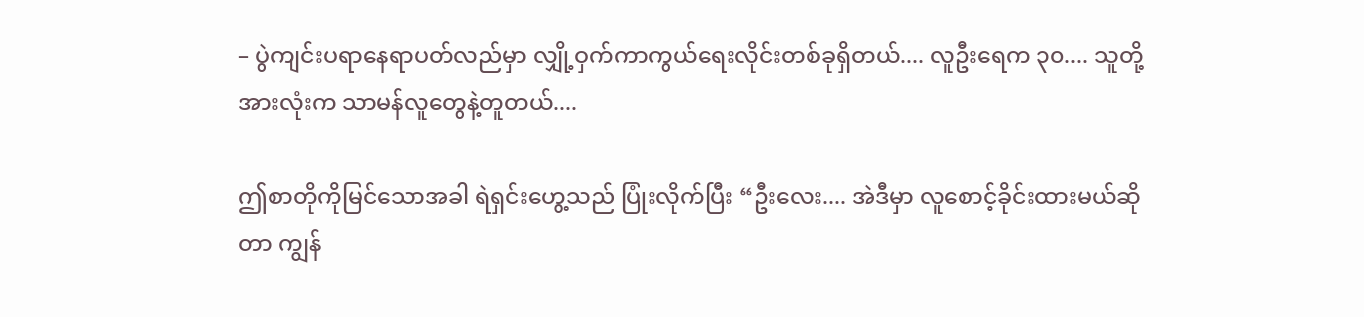– ပွဲကျင်းပရာနေရာပတ်လည်မှာ လျှို့ဝှက်ကာကွယ်ရေးလိုင်းတစ်ခုရှိတယ်.... လူဦးရေက ၃၀.... သူတို့အားလုံးက သာမန်လူတွေနဲ့တူတယ်....

ဤစာတိုကိုမြင်သောအခါ ရဲရှင်းဟွေ့သည် ပြုံးလိုက်ပြီး “ဦးလေး.... အဲဒီမှာ လူစောင့်ခိုင်းထားမယ်ဆိုတာ ကျွန်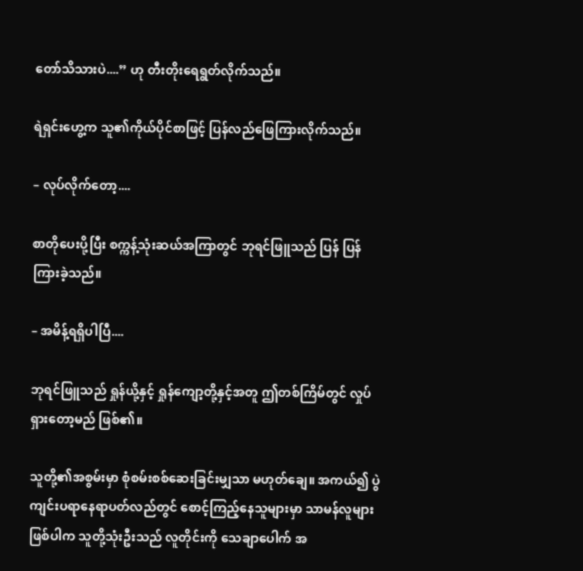တော်သိသားပဲ....” ဟု တီးတိုးရေရွတ်လိုက်သည်။

ရဲရှင်းဟွေ့က သူ၏ကိုယ်ပိုင်စာဖြင့် ပြန်လည်ဖြေကြားလိုက်သည်။

– လုပ်လိုက်တော့....

စာတိုပေးပို့ပြီး စက္ကန့်သုံးဆယ်အကြာတွင် ဘုရင်ဖြူသည် ပြန် ပြန်ကြားခဲ့သည်။

– အမိန့်ရရှိပါပြီ....

ဘုရင်ဖြူသည် ရှုန်ယို့နှင့် ရှုန်ကျော့တို့နှင့်အတူ ဤတစ်ကြိမ်တွင် လှုပ်ရှားတော့မည် ဖြစ်၏။

သူတို့၏အစွမ်းမှာ စုံစမ်းစစ်ဆေးခြင်းမျှသာ မဟုတ်ချေ။ အကယ်၍ ပွဲကျင်းပရာနေရာပတ်လည်တွင် စောင့်ကြည့်နေသူများမှာ သာမန်လူများဖြစ်ပါက သူတို့သုံးဦးသည် လူတိုင်းကို သေချာပေါက် အ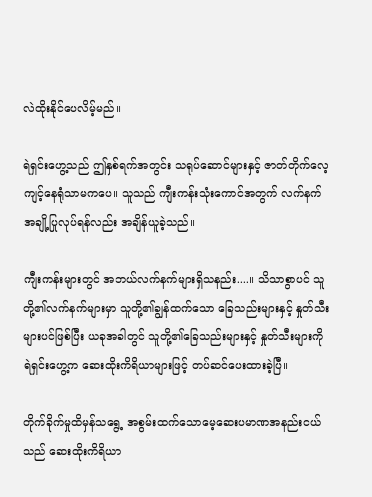လဲထိုးနိုင်ပေလိမ့်မည်။

ရဲရှင်းဟွေ့သည် ဤနှစ်ရက်အတွင်း သရုပ်ဆောင်များနှင့် ဇာတ်တိုက်လေ့ကျင့်နေရုံသာမကပေ။ သူသည် ကျီးကန်းသုံးကောင်အတွက် လက်နက်အချို့ပြုလုပ်ရန်လည်း အချိန်ယူခဲ့သည်။

ကျီးကန်းများတွင် အဘယ်လက်နက်များရှိသနည်း....။ သိသာစွာပင် သူတို့၏လက်နက်များမှာ သူတို့၏ချွန်ထက်သော ခြေသည်းများနှင့် နှုတ်သီးများပင်ဖြစ်ပြီး ယခုအခါတွင် သူတို့၏ခြေသည်းများနှင့် နှုတ်သီးများကို ရဲရှင်းဟွေ့က ဆေးထိုးကိရိယာများဖြင့် တပ်ဆင်ပေးထားခဲ့ပြီ။

တိုက်ခိုက်မှုထိမှန်သရွေ့ အစွမ်းထက်သောမေ့ဆေးပမာဏအနည်းငယ်သည် ဆေးထိုးကိရိယာ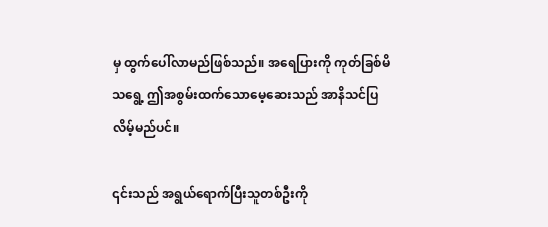မှ ထွက်ပေါ်လာမည်ဖြစ်သည်။ အရေပြားကို ကုတ်ခြစ်မိသရွေ့ ဤအစွမ်းထက်သောမေ့ဆေးသည် အာနိသင်ပြလိမ့်မည်ပင်။

၎င်းသည် အရွယ်ရောက်ပြီးသူတစ်ဦးကို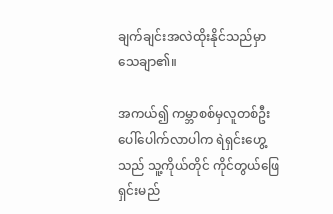ချက်ချင်းအလဲထိုးနိုင်သည်မှာ သေချာ၏။

အကယ်၍ ကမ္ဘာစစ်မှလူတစ်ဦး ပေါ်ပေါက်လာပါက ရဲရှင်းဟွေ့သည် သူ့ကိုယ်တိုင် ကိုင်တွယ်ဖြေရှင်းမည်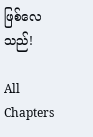ဖြစ်လေသည်!

All Chapters